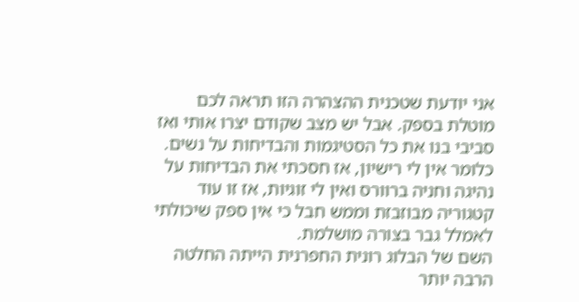אני יודעת שטכנית ההצהרה הזו תראה לכם מוטלת בספק. אבל יש מצב שקודם יצרו אותי ואז סביבי בנו את כל הסטיגמות והבדיחות על נשים.
כלומר אין לי רישיון, אז חסכתי את הבדיחות על נהיגה וחניה ברוורס ואין לי זוגיות, אז זו עוד קטגוריה מבוזבזת וממש חבל כי אין ספק שיכולתי לאמלל גבר בצורה מושלמת.
השם של הבלוג רונית החפרנית הייתה החלטה הרבה יותר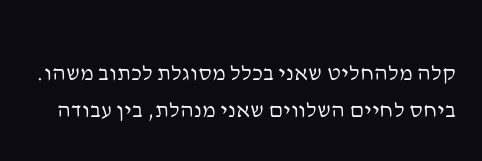קלה מלהחליט שאני בכלל מסוגלת לכתוב משהו.
ביחס לחיים השלווים שאני מנהלת, בין עבודה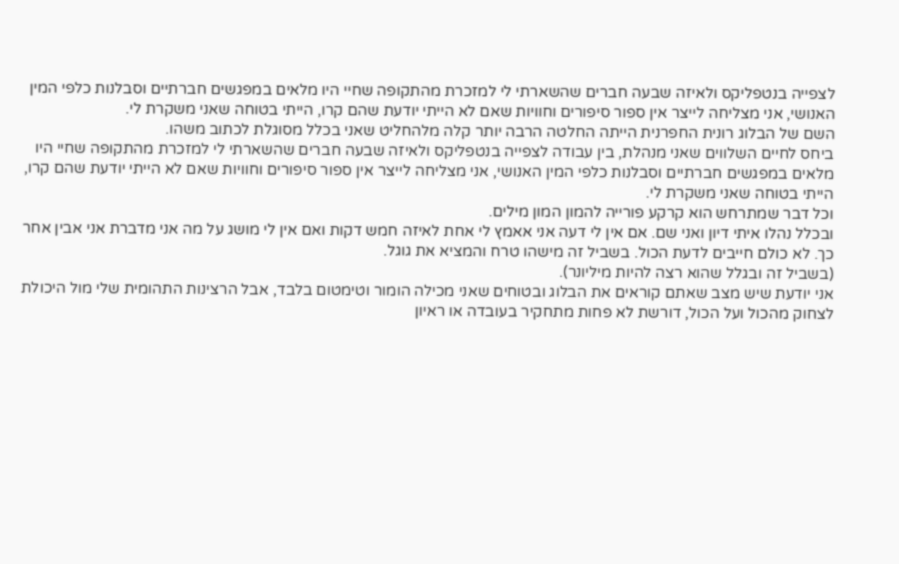לצפייה בנטפליקס ולאיזה שבעה חברים שהשארתי לי למזכרת מהתקופה שחיי היו מלאים במפגשים חברתיים וסבלנות כלפי המין האנושי, אני מצליחה לייצר אין ספור סיפורים וחוויות שאם לא הייתי יודעת שהם קרו, הייתי בטוחה שאני משקרת לי.
השם של הבלוג רונית החפרנית הייתה החלטה הרבה יותר קלה מלהחליט שאני בכלל מסוגלת לכתוב משהו.
ביחס לחיים השלווים שאני מנהלת, בין עבודה לצפייה בנטפליקס ולאיזה שבעה חברים שהשארתי לי למזכרת מהתקופה שחיי היו מלאים במפגשים חברתיים וסבלנות כלפי המין האנושי, אני מצליחה לייצר אין ספור סיפורים וחוויות שאם לא הייתי יודעת שהם קרו, הייתי בטוחה שאני משקרת לי.
וכל דבר שמתרחש הוא קרקע פורייה להמון המון מילים.
ובכלל נהלו איתי דיון ואני שם. אם אין לי דעה אני אאמץ לי אחת לאיזה חמש דקות ואם אין לי מושג על מה אני מדברת אני אבין אחר כך. לא כולם חייבים לדעת הכול. בשביל זה מישהו טרח והמציא את גוגל.
(בשביל זה ובגלל שהוא רצה להיות מיליונר).
אני יודעת שיש מצב שאתם קוראים את הבלוג ובטוחים שאני מכילה הומור וטימטום בלבד, אבל הרצינות התהומית שלי מול היכולת לצחוק מהכול ועל הכול, דורשת לא פחות מתחקיר בעובדה או ראיון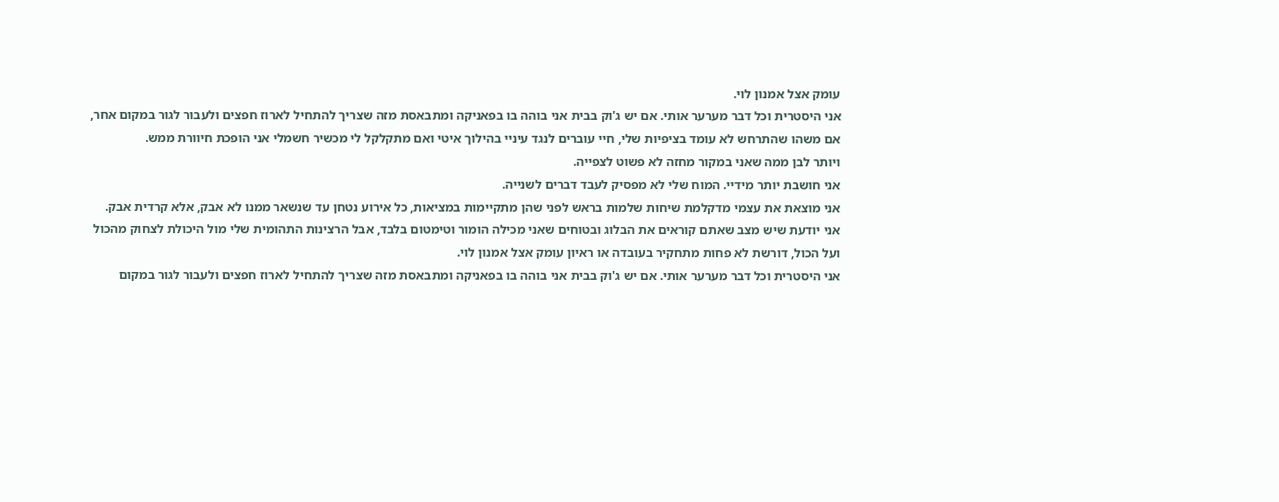עומק אצל אמנון לוי.
אני היסטרית וכל דבר מערער אותי. אם יש ג'וק בבית אני בוהה בו בפאניקה ומתבאסת מזה שצריך להתחיל לארוז חפצים ולעבור לגור במקום אחר, אם משהו שהתרחש לא עומד בציפיות שלי, חיי עוברים לנגד עיניי בהילוך איטי ואם מתקלקל לי מכשיר חשמלי אני הופכת חיוורת ממש.
ויותר לבן ממה שאני במקור מחזה לא פשוט לצפייה.
אני חושבת יותר מידיי. המוח שלי לא מפסיק לעבד דברים לשנייה.
אני מוצאת את עצמי מדקלמת שיחות שלמות בראש לפני שהן מתקיימות במציאות, כל אירוע נטחן עד שנשאר ממנו לא אבק, אלא קרדית אבק.
אני יודעת שיש מצב שאתם קוראים את הבלוג ובטוחים שאני מכילה הומור וטימטום בלבד, אבל הרצינות התהומית שלי מול היכולת לצחוק מהכול ועל הכול, דורשת לא פחות מתחקיר בעובדה או ראיון עומק אצל אמנון לוי.
אני היסטרית וכל דבר מערער אותי. אם יש ג'וק בבית אני בוהה בו בפאניקה ומתבאסת מזה שצריך להתחיל לארוז חפצים ולעבור לגור במקום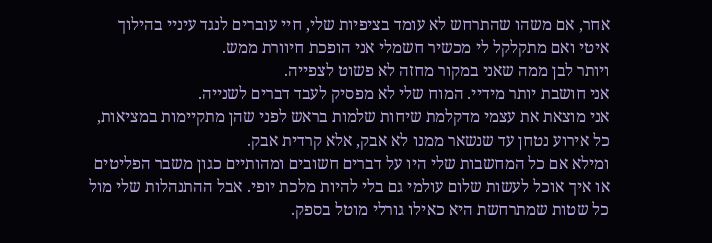אחר, אם משהו שהתרחש לא עומד בציפיות שלי, חיי עוברים לנגד עיניי בהילוך איטי ואם מתקלקל לי מכשיר חשמלי אני הופכת חיוורת ממש.
ויותר לבן ממה שאני במקור מחזה לא פשוט לצפייה.
אני חושבת יותר מידיי. המוח שלי לא מפסיק לעבד דברים לשנייה.
אני מוצאת את עצמי מדקלמת שיחות שלמות בראש לפני שהן מתקיימות במציאות, כל אירוע נטחן עד שנשאר ממנו לא אבק, אלא קרדית אבק.
ומילא אם כל המחשבות שלי היו על דברים חשובים ומהותיים כגון משבר הפליטים או איך אוכל לעשות שלום עולמי גם בלי להיות מלכת יופי. אבל ההתנהלות שלי מול כל שטות שמתרחשת היא כאילו גורלי מוטל בספק.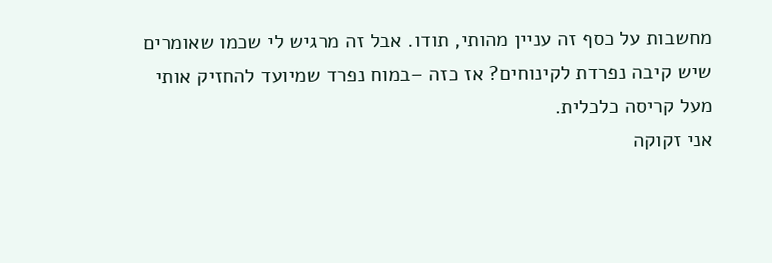מחשבות על כסף זה עניין מהותי, תודו. אבל זה מרגיש לי שכמו שאומרים שיש קיבה נפרדת לקינוחים? אז כזה –במוח נפרד שמיועד להחזיק אותי מעל קריסה כלכלית.
אני זקוקה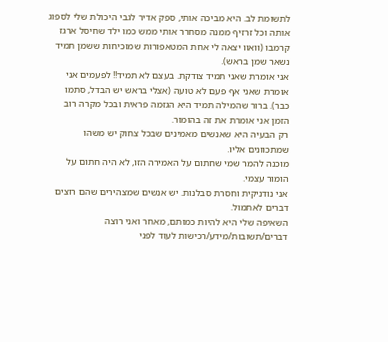לתשומת לב. היא מביכה אותי, ספק אדיר לגבי היכולת שלי לספוג אותה וכל זרזיף ממנה מסחרר אותי ממש כמו ילד שחיסל ארגז קרמבו (וואוו יצאה לי אחת המטאפורות שמוכיחות ששמן תמיד נשאר שמן בראש).
אני אומרת שאני תמיד צודקת. בעצם לא תמיד!! לפעמים אני אומרת שאני אף פעם לא טועה (אצלי בראש יש הבדל, סתמו כבר). ברור שהמילה תמיד היא הגזמה פראית ובכל מקרה רוב הזמן אני אומרת את זה בהומור.
רק הבעיה היא שאנשים מאמינים שבכל צחוק יש משהו שמתכוונים אליו.
מוכנה להמר שמי שחתום על האמירה הזו, לא היה חתום על הומור עצמי.
אני נודניקית וחסרת סבלנות. יש אנשים שמצהירים שהם רוצים דברים לאתמול.
השאיפה שלי היא להיות כמותם, מאחר ואני רוצה דברים/תשובות/מידע/רכישות לעוד לפני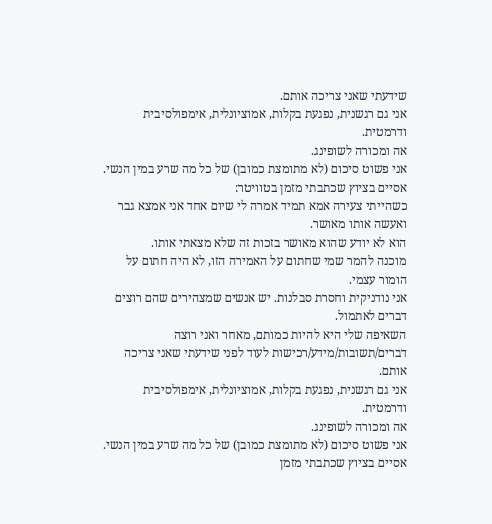שידעתי שאני צריכה אותם.
אני גם רגשנית, נפגעת בקלות, אמוציונלית, אימפולסיבית ודרמטית.
אה ומכורה לשופינג.
אני פשוט סיכום (לא מתומצת כמובן) של כל מה שרע במין הנשי.
אסיים בציוץ שכתבתי מזמן בטוויטר:
כשהייתי צעירה אמא תמיד אמרה לי שיום אחד אני אמצא גבר ואעשה אותו מאושר.
הוא לא יודע שהוא מאושר בזכות זה שלא מצאתי אותו.
מוכנה להמר שמי שחתום על האמירה הזו, לא היה חתום על הומור עצמי.
אני נודניקית וחסרת סבלנות. יש אנשים שמצהירים שהם רוצים דברים לאתמול.
השאיפה שלי היא להיות כמותם, מאחר ואני רוצה דברים/תשובות/מידע/רכישות לעוד לפני שידעתי שאני צריכה אותם.
אני גם רגשנית, נפגעת בקלות, אמוציונלית, אימפולסיבית ודרמטית.
אה ומכורה לשופינג.
אני פשוט סיכום (לא מתומצת כמובן) של כל מה שרע במין הנשי.
אסיים בציוץ שכתבתי מזמן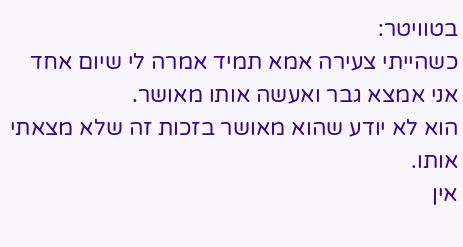בטוויטר:
כשהייתי צעירה אמא תמיד אמרה לי שיום אחד אני אמצא גבר ואעשה אותו מאושר.
הוא לא יודע שהוא מאושר בזכות זה שלא מצאתי אותו.
אין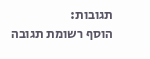תגובות:
הוסף רשומת תגובה